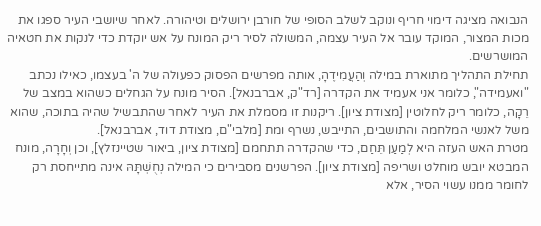הנבואה מציגה דימוי חריף ונוקב לשלב הסופי של חורבן ירושלים וטיהורה. לאחר שיושבי העיר ספגו את מכות המצור, המוקד עובר אל העיר עצמה, המשולה לסיר ריק המונח על אש יוקדת כדי לנקות את חטאיה המושרשים.
תחילת התהליך מתוארת במילה וְהַעֲמִידֶהָ, אותה מפרשים הפסוק כפעולה של ה' בעצמו, כאילו נכתב "ואעמידה", כלומר אני אעמיד את הקדרה [רד"ק, אברבנאל]. הסיר מונח על הגחלים כשהוא במצב של רֵקָה, כלומר ריק לחלוטין [מצודת ציון]. ריקנות זו מסמלת את העיר לאחר שהתבשיל שהיה בתוכה, שהוא משל לאנשי המלחמה והתושבים, התייבש, נשרף ומת [מלבי"ם, מצודת דוד, אברבנאל].
מטרת האש העזה היא לְמַעַן תֵּחַם, כדי שהקדרה תתחמם [מצודת ציון, ביאור שטיינזלץ], וכן וְחָרָה, מונח המבטא יובש מוחלט ושריפה [מצודת ציון]. הפרשנים מסבירים כי המילה נְחֻשְׁתָּהּ אינה מתייחסת רק לחומר ממנו עשוי הסיר, אלא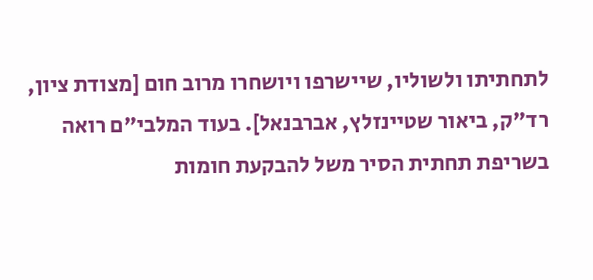לתחתיתו ולשוליו, שיישרפו ויושחרו מרוב חום [מצודת ציון, רד"ק, ביאור שטיינזלץ, אברבנאל]. בעוד המלבי"ם רואה בשריפת תחתית הסיר משל להבקעת חומות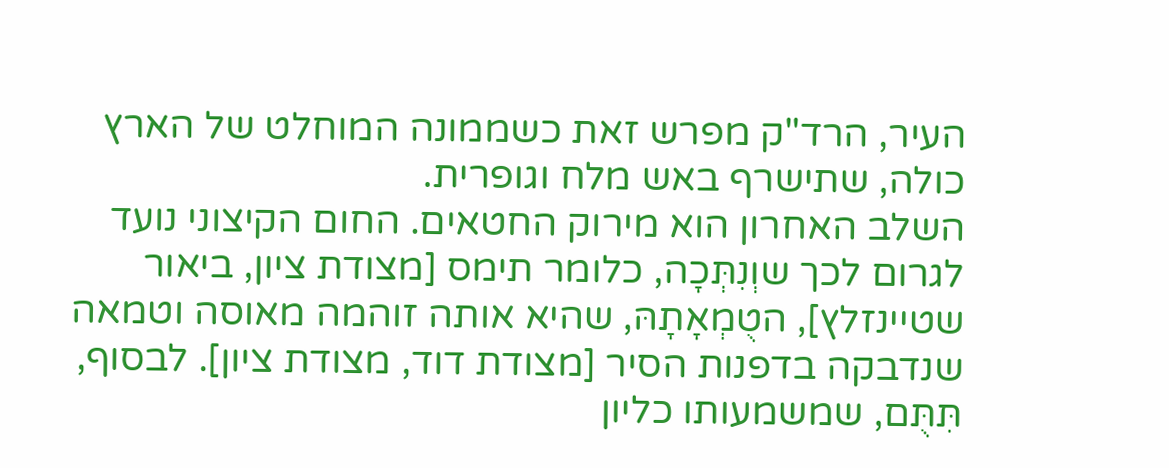העיר, הרד"ק מפרש זאת כשממונה המוחלט של הארץ כולה, שתישרף באש מלח וגופרית.
השלב האחרון הוא מירוק החטאים. החום הקיצוני נועד לגרום לכך שוְנִתְּכָה, כלומר תימס [מצודת ציון, ביאור שטיינזלץ], הטֻמְאָתָהּ, שהיא אותה זוהמה מאוסה וטמאה שנדבקה בדפנות הסיר [מצודת דוד, מצודת ציון]. לבסוף, תִּתֻּם, שמשמעותו כליון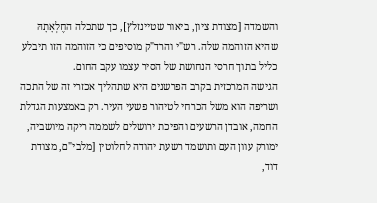והשמדה [מצודת ציון, ביאור שטיינזלץ], כך שתכלה החֶלְאָתָהּ שהיא הזוהמה שלה. רש"י והרד"ק מוסיפים כי הזוהמה הזו תיבלע כליל בתוך חרסי הנחושת של הסיר עצמו עקב החום.
הגישה המרכזית בקרב הפרשנים היא שתהליך אכזרי זה של התכה ושריפה הוא משל הכרחי לטיהור פשעי העיר. רק באמצעות הגדלת החמה, אובדן הרשעים והפיכת ירושלים לשממה ריקה מיושביה, ימורק עוון העם ותושמד רשעת יהודה לחלוטין [מלבי"ם, מצודת דוד,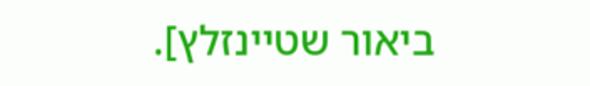ביאור שטיינזלץ].